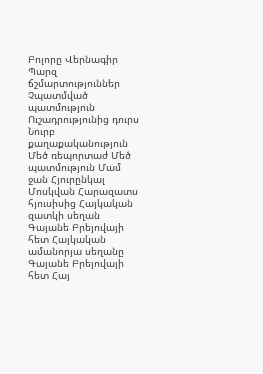Բոլորը Վերնագիր Պարզ ճշմարտություններ Չպատմված պատմություն Ուշադրությունից դուրս Նուրբ քաղաքականություն Մեծ ռեպորտաժ Մեծ պատմություն Մամ ջան Հյուրընկալ Մոսկվան Հարազատս հյուսիսից Հայկական զատկի սեղան Գայանե Բրեյովայի հետ Հայկական ամանորյա սեղանը Գայանե Բրեյովայի հետ Հայ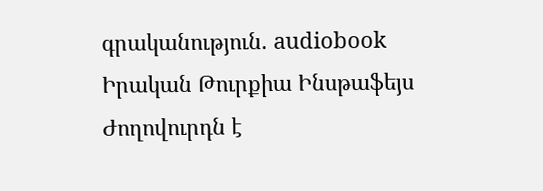գրականություն. audiobook Իրական Թուրքիա Ինսթաֆեյս Ժողովուրդն է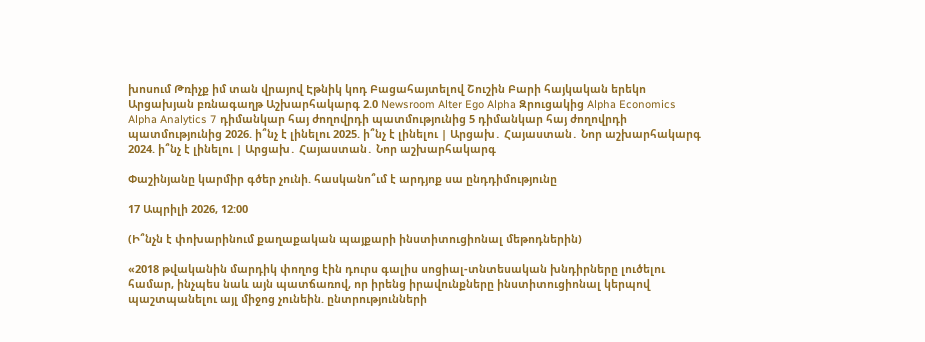խոսում Թռիչք իմ տան վրայով Էթնիկ կոդ Բացահայտելով Շուշին Բարի հայկական երեկո Արցախյան բռնագաղթ Աշխարհակարգ 2.0 Newsroom Alter Ego Alpha Զրուցակից Alpha Economics Alpha Analytics 7 դիմանկար հայ ժողովրդի պատմությունից 5 դիմանկար հայ ժողովրդի պատմությունից 2026. ի՞նչ է լինելու 2025. ի՞նչ է լինելու | Արցախ․ Հայաստան․ Նոր աշխարհակարգ 2024. ի՞նչ է լինելու | Արցախ․ Հայաստան․ Նոր աշխարհակարգ

Փաշինյանը կարմիր գծեր չունի. հասկանո՞ւմ է արդյոք սա ընդդիմությունը

17 Ապրիլի 2026, 12:00

(Ի՞նչն է փոխարինում քաղաքական պայքարի ինստիտուցիոնալ մեթոդներին)

«2018 թվականին մարդիկ փողոց էին դուրս գալիս սոցիալ-տնտեսական խնդիրները լուծելու համար, ինչպես նաև այն պատճառով, որ իրենց իրավունքները ինստիտուցիոնալ կերպով պաշտպանելու այլ միջոց չունեին. ընտրությունների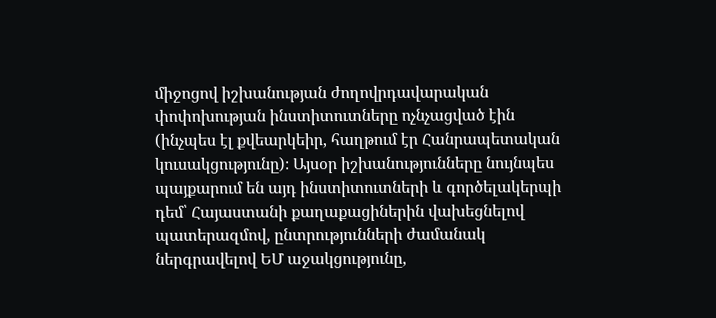միջոցով իշխանության ժողովրդավարական փոփոխության ինստիտուտները ոչնչացված էին (ինչպես էլ քվեարկեիր, հաղթում էր Հանրապետական կուսակցությունը)։ Այսօր իշխանությունները նույնպես պայքարում են այդ ինստիտուտների և գործելակերպի դեմ՝ Հայաստանի քաղաքացիներին վախեցնելով պատերազմով, ընտրությունների ժամանակ ներգրավելով ԵՄ աջակցությունը,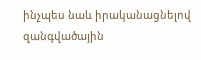ինչպես նաև իրականացնելով զանգվածային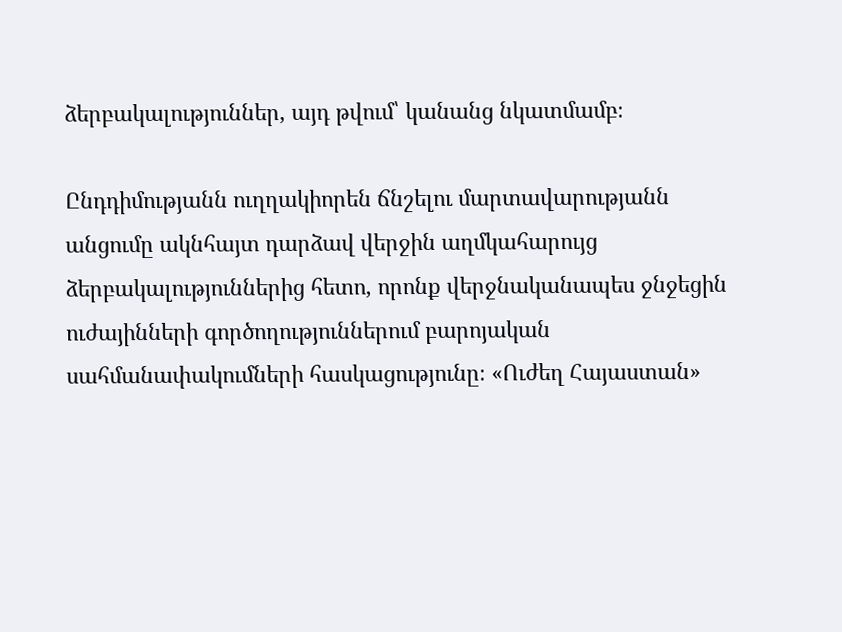ձերբակալություններ, այդ թվում՝ կանանց նկատմամբ։

Ընդդիմությանն ուղղակիորեն ճնշելու մարտավարությանն անցումը ակնհայտ դարձավ վերջին աղմկահարույց ձերբակալություններից հետո, որոնք վերջնականապես ջնջեցին ուժայինների գործողություններում բարոյական սահմանափակումների հասկացությունը։ «Ուժեղ Հայաստան»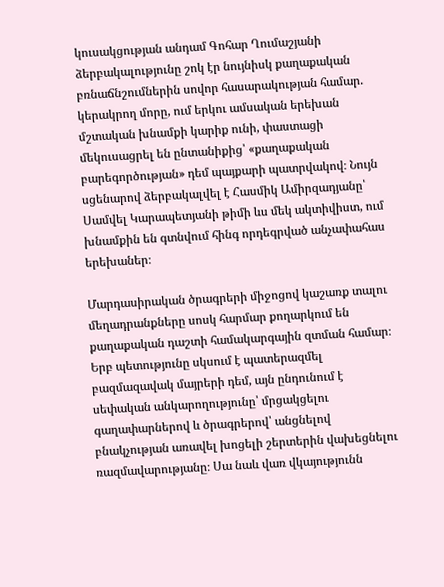կուսակցության անդամ Գոհար Ղումաշյանի ձերբակալությունը շոկ էր նույնիսկ քաղաքական բռնաճնշումներին սովոր հասարակության համար. կերակրող մորը, ում երկու ամսական երեխան մշտական խնամքի կարիք ունի, փաստացի մեկուսացրել են ընտանիքից՝ «քաղաքական բարեգործության» դեմ պայքարի պատրվակով։ Նույն սցենարով ձերբակալվել է Հասմիկ Ամիրզադյանը՝ Սամվել Կարապետյանի թիմի ևս մեկ ակտիվիստ, ում խնամքին են գտնվում հինգ որդեգրված անչափահաս երեխաներ։

Մարդասիրական ծրագրերի միջոցով կաշառք տալու մեղադրանքները սոսկ հարմար քողարկում են քաղաքական դաշտի համակարգային զտման համար։ Երբ պետությունը սկսում է պատերազմել բազմազավակ մայրերի դեմ, այն ընդունում է սեփական անկարողությունը՝ մրցակցելու գաղափարներով և ծրագրերով՝ անցնելով բնակչության առավել խոցելի շերտերին վախեցնելու ռազմավարությանը։ Սա նաև վառ վկայությունն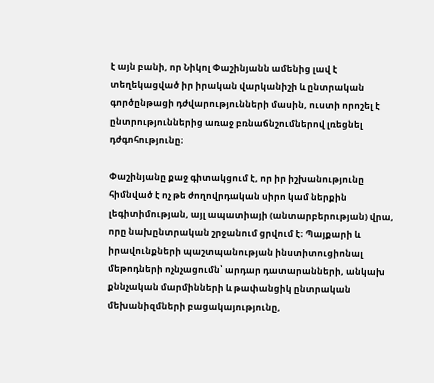է այն բանի, որ Նիկոլ Փաշինյանն ամենից լավ է տեղեկացված իր իրական վարկանիշի և ընտրական գործընթացի դժվարությունների մասին, ուստի որոշել է ընտրություններից առաջ բռնաճնշումներով լռեցնել դժգոհությունը։

Փաշինյանը քաջ գիտակցում է, որ իր իշխանությունը հիմնված է ոչ թե ժողովրդական սիրո կամ ներքին լեգիտիմության, այլ ապատիայի (անտարբերության) վրա, որը նախընտրական շրջանում ցրվում է։ Պայքարի և իրավունքների պաշտպանության ինստիտուցիոնալ մեթոդների ոչնչացումն՝ արդար դատարանների, անկախ քննչական մարմինների և թափանցիկ ընտրական մեխանիզմների բացակայությունը,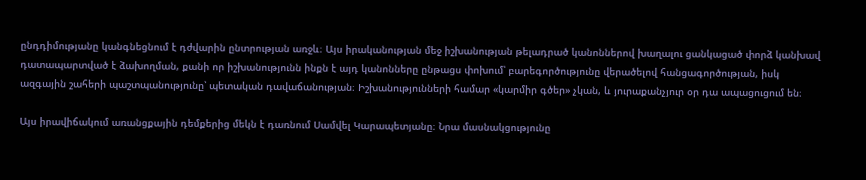ընդդիմությանը կանգնեցնում է դժվարին ընտրության առջև։ Այս իրականության մեջ իշխանության թելադրած կանոններով խաղալու ցանկացած փորձ կանխավ դատապարտված է ձախողման, քանի որ իշխանությունն ինքն է այդ կանոնները ընթացս փոխում՝ բարեգործությունը վերածելով հանցագործության, իսկ ազգային շահերի պաշտպանությունը՝ պետական դավաճանության։ Իշխանությունների համար «կարմիր գծեր» չկան, և յուրաքանչյուր օր դա ապացուցում են։

Այս իրավիճակում առանցքային դեմքերից մեկն է դառնում Սամվել Կարապետյանը։ Նրա մասնակցությունը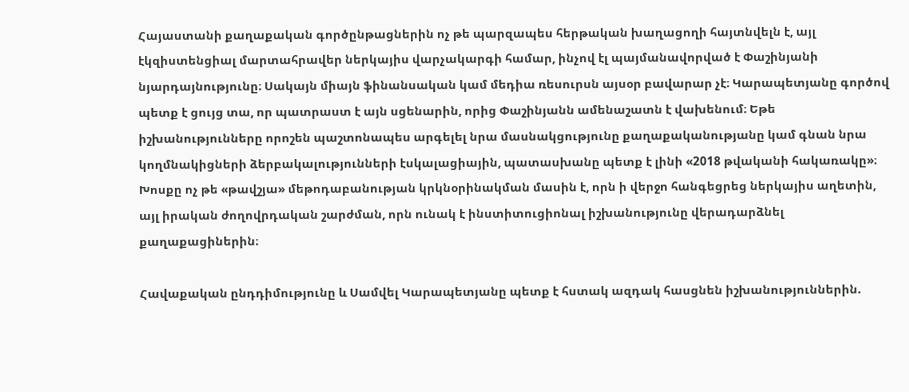Հայաստանի քաղաքական գործընթացներին ոչ թե պարզապես հերթական խաղացողի հայտնվելն է, այլ էկզիստենցիալ մարտահրավեր ներկայիս վարչակարգի համար, ինչով էլ պայմանավորված է Փաշինյանի նյարդայնությունը։ Սակայն միայն ֆինանսական կամ մեդիա ռեսուրսն այսօր բավարար չէ։ Կարապետյանը գործով պետք է ցույց տա, որ պատրաստ է այն սցենարին, որից Փաշինյանն ամենաշատն է վախենում։ Եթե իշխանությունները որոշեն պաշտոնապես արգելել նրա մասնակցությունը քաղաքականությանը կամ գնան նրա կողմնակիցների ձերբակալությունների էսկալացիային, պատասխանը պետք է լինի «2018 թվականի հակառակը»։ Խոսքը ոչ թե «թավշյա» մեթոդաբանության կրկնօրինակման մասին է, որն ի վերջո հանգեցրեց ներկայիս աղետին, այլ իրական ժողովրդական շարժման, որն ունակ է ինստիտուցիոնալ իշխանությունը վերադարձնել քաղաքացիներին։

Հավաքական ընդդիմությունը և Սամվել Կարապետյանը պետք է հստակ ազդակ հասցնեն իշխանություններին.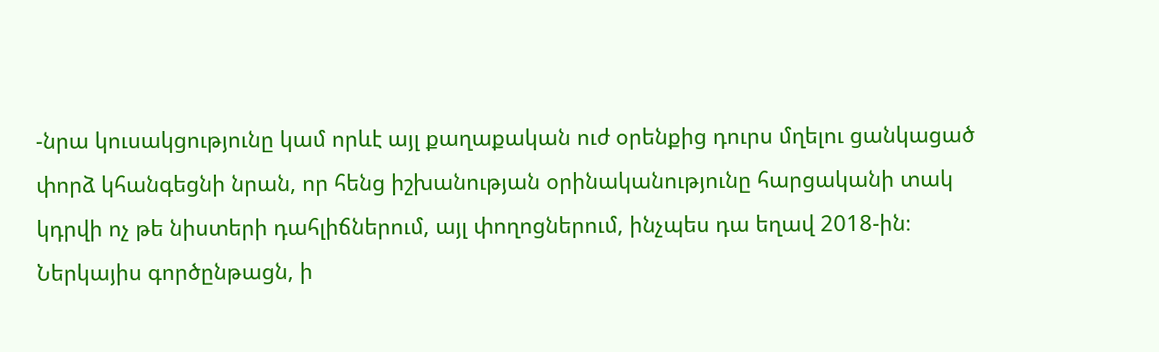-նրա կուսակցությունը կամ որևէ այլ քաղաքական ուժ օրենքից դուրս մղելու ցանկացած փորձ կհանգեցնի նրան, որ հենց իշխանության օրինականությունը հարցականի տակ կդրվի ոչ թե նիստերի դահլիճներում, այլ փողոցներում, ինչպես դա եղավ 2018-ին։ Ներկայիս գործընթացն, ի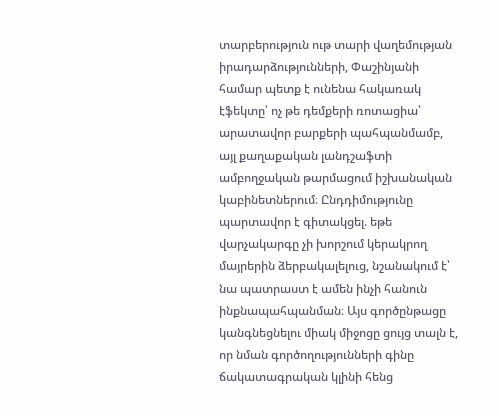տարբերություն ութ տարի վաղեմության իրադարձությունների, Փաշինյանի համար պետք է ունենա հակառակ էֆեկտը՝ ոչ թե դեմքերի ռոտացիա՝ արատավոր բարքերի պահպանմամբ, այլ քաղաքական լանդշաֆտի ամբողջական թարմացում իշխանական կաբինետներում։ Ընդդիմությունը պարտավոր է գիտակցել. եթե վարչակարգը չի խորշում կերակրող մայրերին ձերբակալելուց, նշանակում է՝ նա պատրաստ է ամեն ինչի հանուն ինքնապահպանման։ Այս գործընթացը կանգնեցնելու միակ միջոցը ցույց տալն է, որ նման գործողությունների գինը ճակատագրական կլինի հենց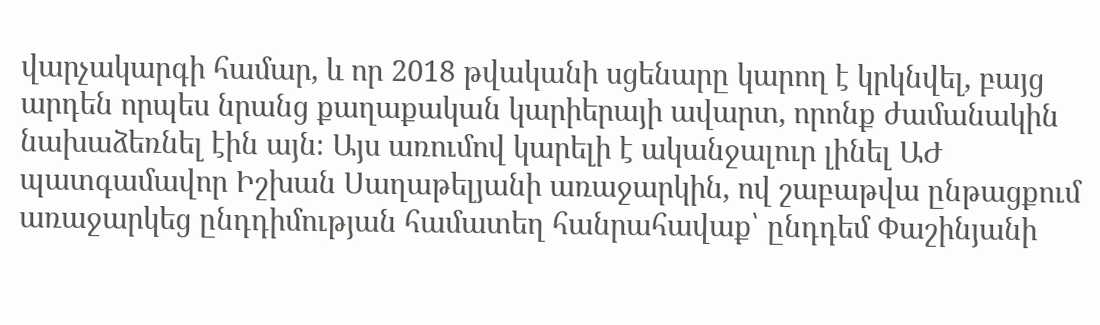վարչակարգի համար, և որ 2018 թվականի սցենարը կարող է կրկնվել, բայց արդեն որպես նրանց քաղաքական կարիերայի ավարտ, որոնք ժամանակին նախաձեռնել էին այն։ Այս առումով կարելի է ականջալուր լինել ԱԺ պատգամավոր Իշխան Սաղաթելյանի առաջարկին, ով շաբաթվա ընթացքում առաջարկեց ընդդիմության համատեղ հանրահավաք՝ ընդդեմ Փաշինյանի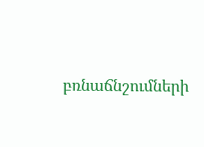բռնաճնշումների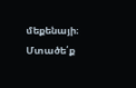մեքենայի։ Մտածե՛ք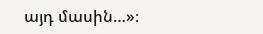այդ մասին…»։